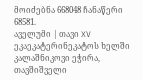მოიძებნა 668048 ჩანაწერი
68581.
აველუმი | თავი XV
ეკაეკატერინეკატოს ხელში კალაშნიკოვი ეჭირა, თავშიშველი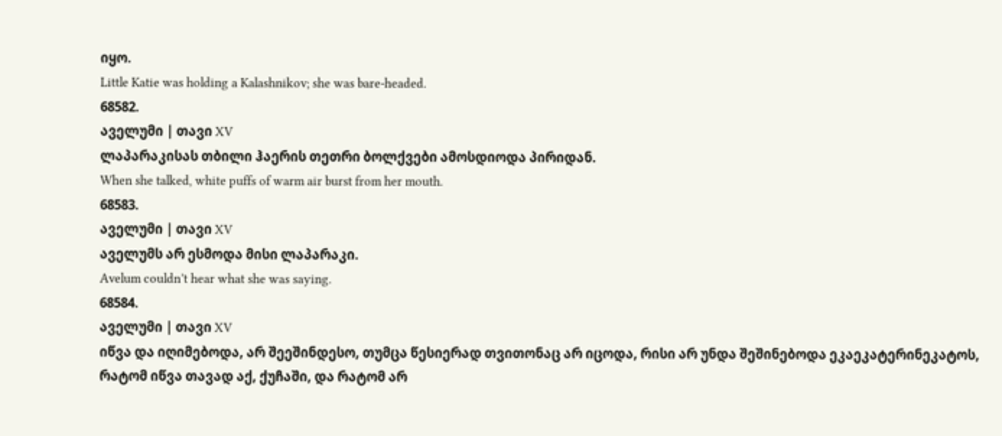იყო.
Little Katie was holding a Kalashnikov; she was bare-headed.
68582.
აველუმი | თავი XV
ლაპარაკისას თბილი ჰაერის თეთრი ბოლქვები ამოსდიოდა პირიდან.
When she talked, white puffs of warm air burst from her mouth.
68583.
აველუმი | თავი XV
აველუმს არ ესმოდა მისი ლაპარაკი.
Avelum couldn’t hear what she was saying.
68584.
აველუმი | თავი XV
იწვა და იღიმებოდა, არ შეეშინდესო, თუმცა წესიერად თვითონაც არ იცოდა, რისი არ უნდა შეშინებოდა ეკაეკატერინეკატოს, რატომ იწვა თავად აქ, ქუჩაში, და რატომ არ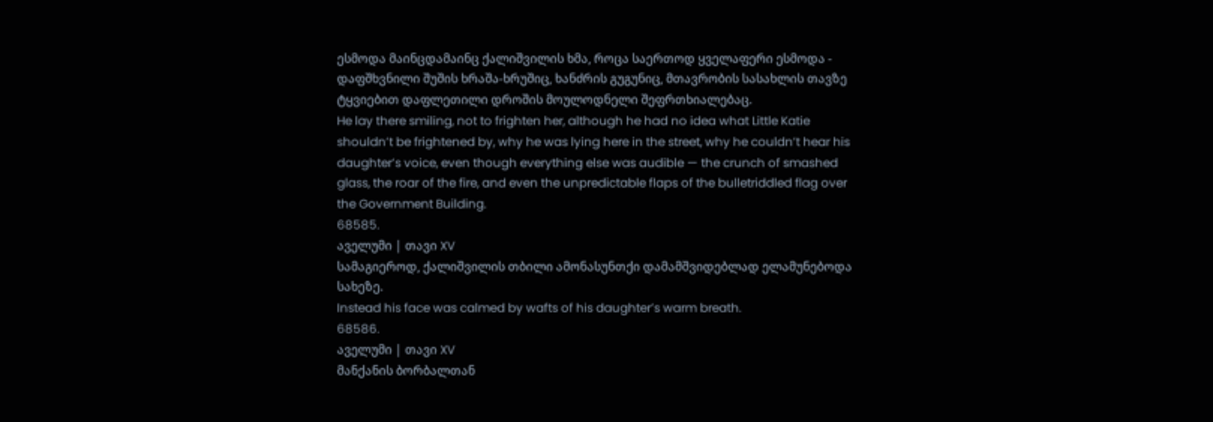ესმოდა მაინცდამაინც ქალიშვილის ხმა, როცა საერთოდ ყველაფერი ესმოდა - დაფშხვნილი შუშის ხრაშა-ხრუშიც, ხანძრის გუგუნიც, მთავრობის სასახლის თავზე ტყვიებით დაფლეთილი დროშის მოულოდნელი შეფრთხიალებაც.
He lay there smiling, not to frighten her, although he had no idea what Little Katie shouldn’t be frightened by, why he was lying here in the street, why he couldn’t hear his daughter’s voice, even though everything else was audible — the crunch of smashed glass, the roar of the fire, and even the unpredictable flaps of the bulletriddled flag over the Government Building.
68585.
აველუმი | თავი XV
სამაგიეროდ, ქალიშვილის თბილი ამონასუნთქი დამამშვიდებლად ელამუნებოდა სახეზე.
Instead his face was calmed by wafts of his daughter’s warm breath.
68586.
აველუმი | თავი XV
მანქანის ბორბალთან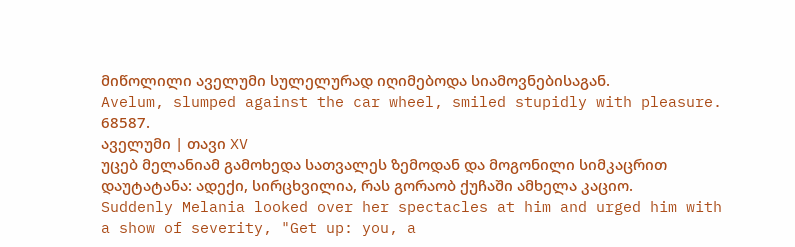მიწოლილი აველუმი სულელურად იღიმებოდა სიამოვნებისაგან.
Avelum, slumped against the car wheel, smiled stupidly with pleasure.
68587.
აველუმი | თავი XV
უცებ მელანიამ გამოხედა სათვალეს ზემოდან და მოგონილი სიმკაცრით დაუტატანა: ადექი, სირცხვილია, რას გორაობ ქუჩაში ამხელა კაციო.
Suddenly Melania looked over her spectacles at him and urged him with a show of severity, "Get up: you, a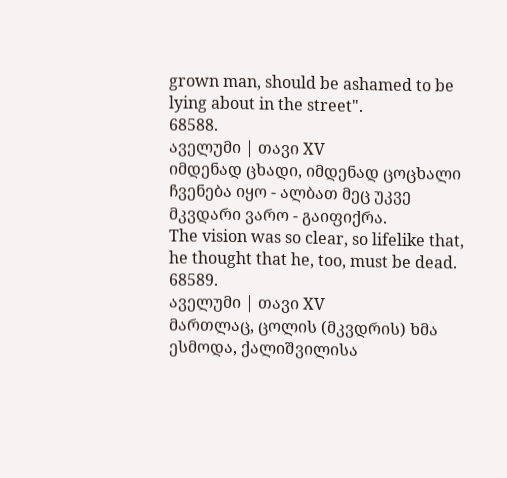grown man, should be ashamed to be lying about in the street".
68588.
აველუმი | თავი XV
იმდენად ცხადი, იმდენად ცოცხალი ჩვენება იყო - ალბათ მეც უკვე მკვდარი ვარო - გაიფიქრა.
The vision was so clear, so lifelike that, he thought that he, too, must be dead.
68589.
აველუმი | თავი XV
მართლაც, ცოლის (მკვდრის) ხმა ესმოდა, ქალიშვილისა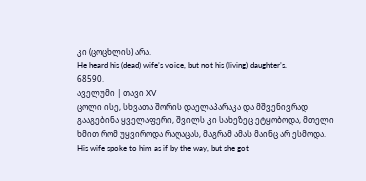კი (ცოცხლის) არა.
He heard his (dead) wife’s voice, but not his (living) daughter’s.
68590.
აველუმი | თავი XV
ცოლი ისე, სხვათა შორის დაელაპარაკა და მშვენივრად გააგებინა ყველაფერი, შვილს კი სახეზეც ეტყობოდა, მთელი ხმით რომ უყვიროდა რაღაცას, მაგრამ ამას მაინც არ ესმოდა.
His wife spoke to him as if by the way, but she got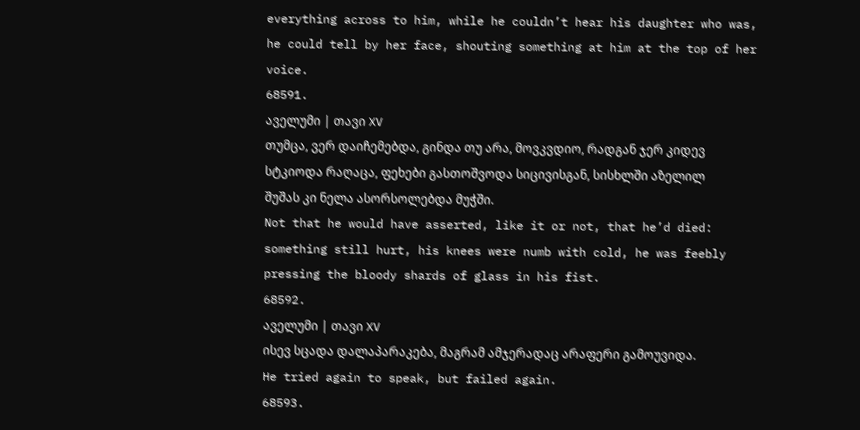everything across to him, while he couldn’t hear his daughter who was, he could tell by her face, shouting something at him at the top of her voice.
68591.
აველუმი | თავი XV
თუმცა, ვერ დაიჩემებდა, გინდა თუ არა, მოვკვდიო, რადგან ჯერ კიდევ სტკიოდა რაღაცა, ფეხები გასთოშვოდა სიცივისგან, სისხლში აზელილ შუშას კი ნელა ასორსოლებდა მუჭში.
Not that he would have asserted, like it or not, that he’d died: something still hurt, his knees were numb with cold, he was feebly pressing the bloody shards of glass in his fist.
68592.
აველუმი | თავი XV
ისევ სცადა დალაპარაკება, მაგრამ ამჯერადაც არაფერი გამოუვიდა.
He tried again to speak, but failed again.
68593.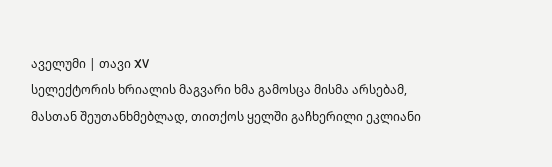აველუმი | თავი XV
სელექტორის ხრიალის მაგვარი ხმა გამოსცა მისმა არსებამ, მასთან შეუთანხმებლად, თითქოს ყელში გაჩხერილი ეკლიანი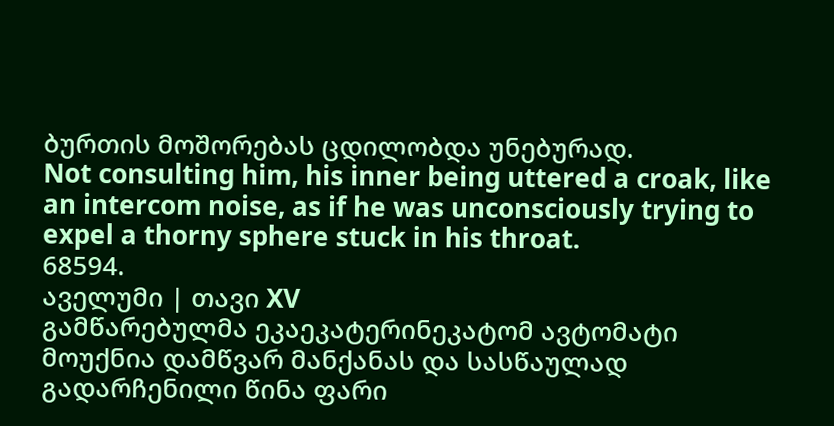ბურთის მოშორებას ცდილობდა უნებურად.
Not consulting him, his inner being uttered a croak, like an intercom noise, as if he was unconsciously trying to expel a thorny sphere stuck in his throat.
68594.
აველუმი | თავი XV
გამწარებულმა ეკაეკატერინეკატომ ავტომატი მოუქნია დამწვარ მანქანას და სასწაულად გადარჩენილი წინა ფარი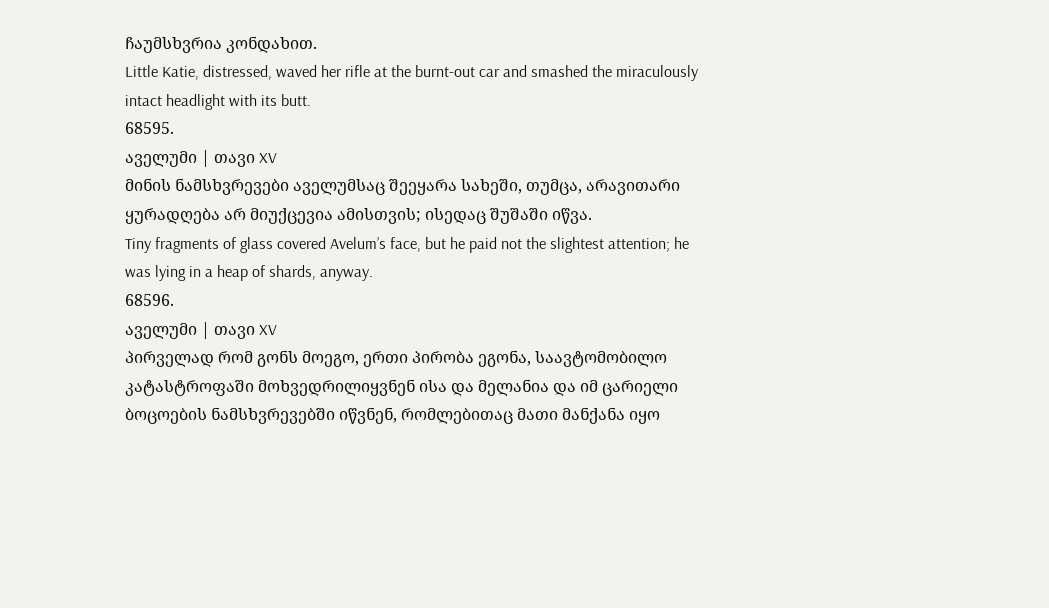ჩაუმსხვრია კონდახით.
Little Katie, distressed, waved her rifle at the burnt-out car and smashed the miraculously intact headlight with its butt.
68595.
აველუმი | თავი XV
მინის ნამსხვრევები აველუმსაც შეეყარა სახეში, თუმცა, არავითარი ყურადღება არ მიუქცევია ამისთვის; ისედაც შუშაში იწვა.
Tiny fragments of glass covered Avelum’s face, but he paid not the slightest attention; he was lying in a heap of shards, anyway.
68596.
აველუმი | თავი XV
პირველად რომ გონს მოეგო, ერთი პირობა ეგონა, საავტომობილო კატასტროფაში მოხვედრილიყვნენ ისა და მელანია და იმ ცარიელი ბოცოების ნამსხვრევებში იწვნენ, რომლებითაც მათი მანქანა იყო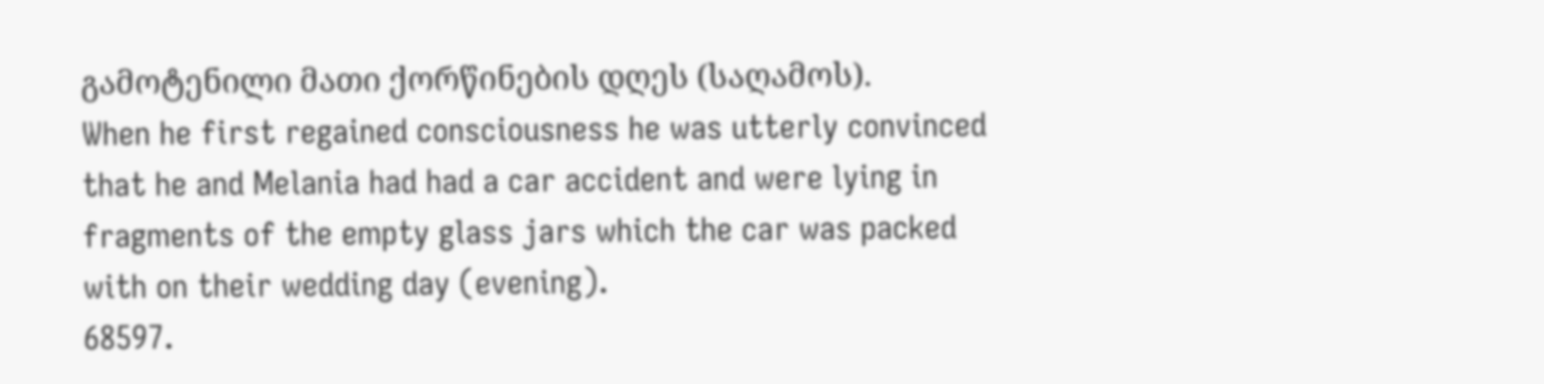გამოტენილი მათი ქორწინების დღეს (საღამოს).
When he first regained consciousness he was utterly convinced that he and Melania had had a car accident and were lying in fragments of the empty glass jars which the car was packed with on their wedding day (evening).
68597.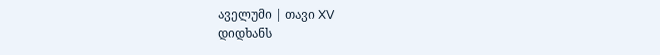აველუმი | თავი XV
დიდხანს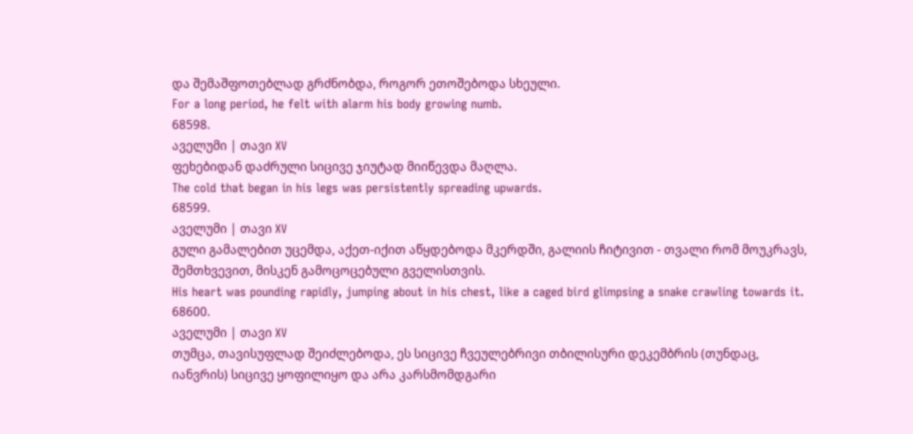და შემაშფოთებლად გრძნობდა, როგორ ეთოშებოდა სხეული.
For a long period, he felt with alarm his body growing numb.
68598.
აველუმი | თავი XV
ფეხებიდან დაძრული სიცივე ჯიუტად მიიწევდა მაღლა.
The cold that began in his legs was persistently spreading upwards.
68599.
აველუმი | თავი XV
გული გამალებით უცემდა, აქეთ-იქით აწყდებოდა მკერდში, გალიის ჩიტივით - თვალი რომ მოუკრავს, შემთხვევით, მისკენ გამოცოცებული გველისთვის.
His heart was pounding rapidly, jumping about in his chest, like a caged bird glimpsing a snake crawling towards it.
68600.
აველუმი | თავი XV
თუმცა, თავისუფლად შეიძლებოდა, ეს სიცივე ჩვეულებრივი თბილისური დეკემბრის (თუნდაც, იანვრის) სიცივე ყოფილიყო და არა კარსმომდგარი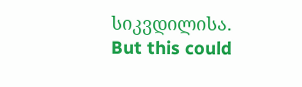სიკვდილისა.
But this could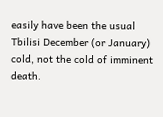easily have been the usual Tbilisi December (or January) cold, not the cold of imminent death.